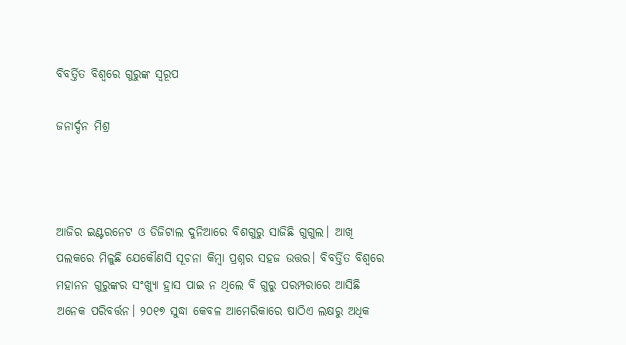ବିବର୍ତ୍ତିତ ବିଶ୍ବରେ ଗୁରୁଙ୍କ ସ୍ବରୂପ

ଜନାର୍ଦ୍ଦନ ମିଶ୍ର



ଆଜିର ଇଣ୍ଟରନେଟ ଓ ଡିଜିଟାଲ ଦୁନିଆରେ ବିଶଗୁରୁ ସାଜିଛି ଗୁଗୁଲ। ଆଖି ପଲକରେ ମିଳୁଛି ଯେକୌଣସି ସୂଚନା କିମ୍ବା ପ୍ରଶ୍ନର ସହଜ ଉତ୍ତର। ବିବର୍ତ୍ତିତ ବିଶ୍ବରେ ମହାନନ ଗୁରୁଙ୍କର ସଂଖ୍ୟାୁ ହ୍ରାସ ପାଇ ନ ଥିଲେ ବି ଗୁରୁ ପରମ୍ପରାରେ ଆସିଛି ଅନେକ ପରିବର୍ତ୍ତନ। ୨୦୧୭ ସୁଦ୍ଧା କେବଳ ଆମେରିକାରେ ଷାଠିଏ ଲକ୍ଷରୁ ଅଧିକ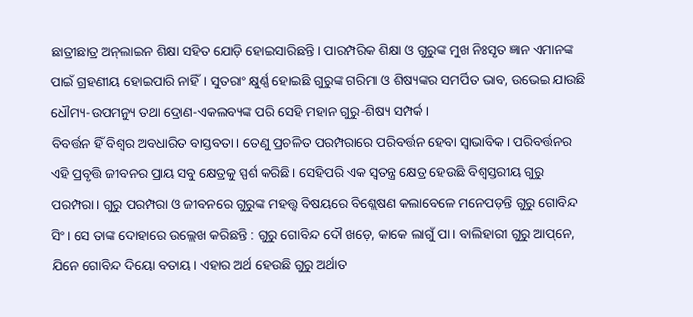ଛାତ୍ରୀଛାତ୍ର ଅନ୍‌ଲାଇନ ଶିକ୍ଷା ସହିତ ଯୋଡ଼ି ହୋଇସାରିଛନ୍ତି। ପାରମ୍ପରିକ ଶିକ୍ଷା ଓ ଗୁରୁଙ୍କ ମୁଖ ନିଃସୃତ ଜ୍ଞାନ ଏମାନଙ୍କ ପାଇଁ ଗ୍ରହଣୀୟ ହୋଇପାରି ନାହିଁ। ସୁତରାଂ କ୍ଷୁର୍ଣ୍ଣ ହୋଇଛି ଗୁରୁଙ୍କ ଗରିମା ଓ ଶିଷ୍ୟଙ୍କର ସମର୍ପିତ ଭାବ, ଉଭେଇ ଯାଉଛି ଧୌମ୍ୟ-ଉପମନ୍ୟୁ ତଥା ଦ୍ରୋଣ-ଏକଲବ୍ୟଙ୍କ ପରି ସେହି ମହାନ ଗୁରୁ-ଶିଷ୍ୟ ସମ୍ପର୍କ।
ବିବର୍ତ୍ତନ ହିଁ ବିଶ୍ବର ଅବଧାରିତ ବାସ୍ତବତା। ତେଣୁ ପ୍ରଚଳିତ ପରମ୍ପରାରେ ପରିବର୍ତ୍ତନ ହେବା ସ୍ବାଭାବିକ। ପରିବର୍ତ୍ତନର ଏହି ପ୍ରବୃତ୍ତି ଜୀବନର ପ୍ରାୟ ସବୁ କ୍ଷେତ୍ରକୁ ସ୍ପର୍ଶ କରିଛି। ସେହିପରି ଏକ ସ୍ବତନ୍ତ୍ର କ୍ଷେତ୍ର ହେଉଛି ବିଶ୍ବସ୍ତରୀୟ ଗୁରୁ ପରମ୍ପରା। ଗୁରୁ ପରମ୍ପରା ଓ ଜୀବନରେ ଗୁରୁଙ୍କ ମହତ୍ତ୍ବ ବିଷୟରେ ବିଶ୍ଲେଷଣ କଲାବେଳେ ମନେପଡ଼ନ୍ତି ଗୁରୁ ଗୋବିନ୍ଦ ସିଂ। ସେ ତାଙ୍କ ଦୋହାରେ ଉଲ୍ଲେଖ କରିଛନ୍ତି : ଗୁରୁ ଗୋବିନ୍ଦ ଦୌ ଖଡ଼େ, କାକେ ଲାଗୁଁ ପା। ବାଲିହାରୀ ଗୁରୁ ଆପ୍‌ନେ, ଯିନେ ଗୋବିନ୍ଦ ଦିୟୋ ବତାୟ। ଏହାର ଅର୍ଥ ହେଉଛି ଗୁରୁ ଅର୍ଥାତ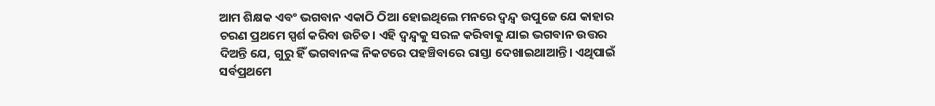ଆମ ଶିକ୍ଷକ ଏବଂ ଭଗବାନ ଏକାଠି ଠିଆ ହୋଇଥିଲେ ମନରେ ଦ୍ୱନ୍ଦ୍ୱ ଉପୁଜେ ଯେ କାହାର ଚରଣ ପ୍ରଥମେ ସ୍ପର୍ଶ କରିବା ଉଚିତ। ଏହି ଦ୍ୱନ୍ଦ୍ୱକୁ ସରଳ କରିବାକୁ ଯାଇ ଭଗବାନ ଉତ୍ତର ଦିଅନ୍ତି ଯେ, ଗୁରୁ ହିଁ ଭଗବାନଙ୍କ ନିକଟରେ ପହଞ୍ଚିବାରେ ରାସ୍ତା ଦେଖାଇଥାଆନ୍ତି। ଏଥିପାଇଁ ସର୍ବପ୍ରଥମେ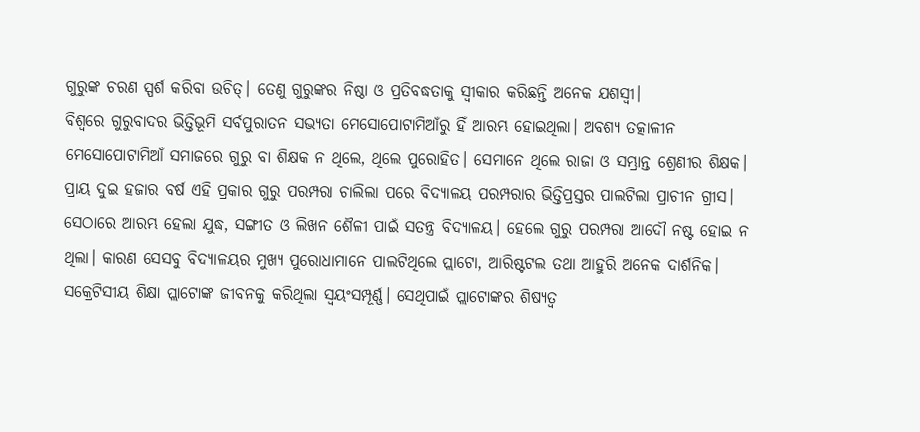ଗୁରୁଙ୍କ ଚରଣ ସ୍ପର୍ଶ କରିବା ଉଚିତ୍‌। ତେଣୁ ଗୁରୁଙ୍କର ନିଷ୍ଠା ଓ ପ୍ରତିବଦ୍ଧତାକୁ ସ୍ବୀକାର କରିଛନ୍ତି ଅନେକ ଯଶସ୍ବୀ।
ବିଶ୍ବରେ ଗୁରୁବାଦର ଭିତ୍ତିଭୂମି ସର୍ବପୁରାତନ ସଭ୍ୟତା ମେସୋପୋଟାମିଆଁରୁ ହିଁ ଆରମ୍ଭ ହୋଇଥିଲା। ଅବଶ୍ୟ ତତ୍କାଳୀନ ମେସୋପୋଟାମିଆଁ ସମାଜରେ ଗୁରୁ ବା ଶିକ୍ଷକ ନ ଥିଲେ, ଥିଲେ ପୁରୋହିତ। ସେମାନେ ଥିଲେ ରାଜା ଓ ସମ୍ଭ୍ରାନ୍ତ ଶ୍ରେଣୀର ଶିକ୍ଷକ। ପ୍ରାୟ ଦୁଇ ହଜାର ବର୍ଷ ଏହି ପ୍ରକାର ଗୁରୁ ପରମ୍ପରା ଚାଲିଲା ପରେ ବିଦ୍ୟାଳୟ ପରମ୍ପରାର ଭିତ୍ତିପ୍ରସ୍ତର ପାଲଟିଲା ପ୍ରାଚୀନ ଗ୍ରୀସ। ସେଠାରେ ଆରମ୍ଭ ହେଲା ଯୁଦ୍ଧ, ସଙ୍ଗୀତ ଓ ଲିଖନ ଶୈଳୀ ପାଇଁ ସତନ୍ତ୍ର ବିଦ୍ୟାଳୟ। ହେଲେ ଗୁରୁ ପରମ୍ପରା ଆଦୌ ନଷ୍ଟ ହୋଇ ନ ଥିଲା। କାରଣ ସେସବୁ ବିଦ୍ୟାଳୟର ମୁଖ୍ୟ ପୁରୋଧାମାନେ ପାଲଟିଥିଲେ ପ୍ଲାଟୋ, ଆରିଷ୍ଟଟଲ ତଥା ଆହୁରି ଅନେକ ଦାର୍ଶନିକ। ସକ୍ରେଟିସୀୟ ଶିକ୍ଷା ପ୍ଲାଟୋଙ୍କ ଜୀବନକୁ କରିଥିଲା ସ୍ବୟଂସମ୍ପୂର୍ଣ୍ଣ। ସେଥିପାଇଁ ପ୍ଲାଟୋଙ୍କର ଶିଷ୍ୟତ୍ୱ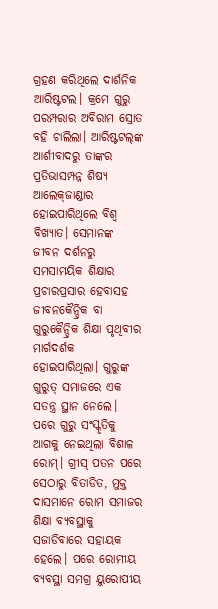ଗ୍ରହଣ କରିଥିଲେ ଦାର୍ଶନିକ ଆରିଷ୍ଟଟଲ। କ୍ରମେ ଗୁରୁ ପରମ୍ପରାର ଅବିରାମ ସ୍ରୋତ ବହି ଚାଲିଲା। ଆରିଷ୍ଟଟଲ୍‌ଙ୍କ ଆର୍ଶୀବାଦରୁ ତାଙ୍କର ପ୍ରତିଭାସମ୍ପନ୍ନ ଶିଷ୍ୟ ଆଲେକ୍‌ଜାଣ୍ଡାର ହୋଇପାରିଥିଲେ ବିଶ୍ବ ବିଖ୍ୟାତ। ସେମାନଙ୍କ ଜୀବନ ଦର୍ଶନରୁ ସମସାମୟିକ ଶିକ୍ଷାର ପ୍ରଚାରପ୍ରସାର ହେବାସହ ଜୀବନକୈନ୍ଦ୍ରିକ ବା ଗୁରୁକୈନ୍ଦ୍ରିକ ଶିକ୍ଷା ପୃଥିବୀର ମାର୍ଗଦର୍ଶକ ହୋଇପାରିଥିଲା। ଗୁରୁଙ୍କ ଗୁରୁତ୍ ସମାଜରେ ଏକ ସତନ୍ତ୍ର ସ୍ଥାନ ନେଲେ। ପରେ ଗୁରୁ ସଂସ୍କୃତିକୁ ଆଗକୁ ନେଇଥିଲା ବିଶାଳ ରୋମ୍‌। ଗ୍ରୀସ୍‌ ପତନ ପରେ ସେଠାରୁ ବିତାଡିତ, ମୁକ୍ତ ଦାସମାନେ ରୋମ ସମାଜର ଶିକ୍ଷା ବ୍ୟବସ୍ଥାକୁ ସଜାଡିବାରେ ସହାୟକ ହେଲେ। ପରେ ରୋମୀୟ ବ୍ୟବସ୍ଥା ସମଗ୍ର ୟୁରୋପୀୟ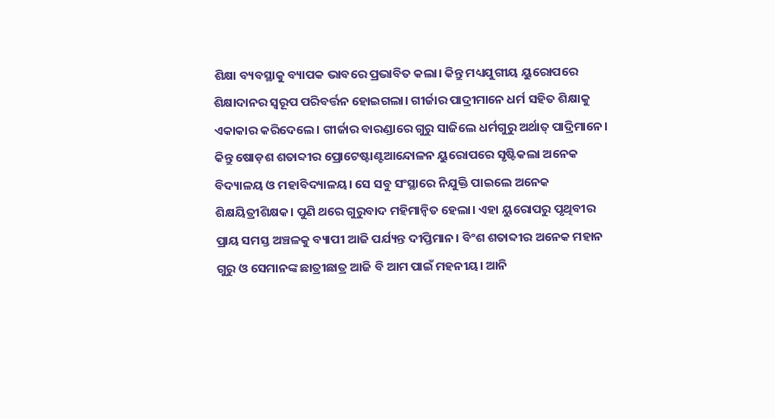ଶିକ୍ଷା ବ୍ୟବସ୍ଥାକୁ ବ୍ୟାପକ ଭାବରେ ପ୍ରଭାବିତ କଲା। କିନ୍ତୁ ମଧ୍ୟଯୁଗୀୟ ୟୁରୋପରେ ଶିକ୍ଷାଦାନର ସ୍ବରୂପ ପରିବର୍ତ୍ତନ ହୋଇଗଲା। ଗୀର୍ଜାର ପାଦ୍ରୀମାନେ ଧର୍ମ ସହିତ ଶିକ୍ଷାକୁ ଏକାକାର କରିଦେଲେ। ଗୀର୍ଜାର ବାରଣ୍ଡାରେ ଗୁରୁ ସାଜିଲେ ଧର୍ମଗୁରୁ ଅର୍ଥାତ୍‌ ପାଦ୍ରିମାନେ। କିନ୍ତୁ ଷୋଡ଼ଶ ଶତାବ୍ଦୀର ପ୍ରୋଟେଷ୍ଟାଣ୍ଟଆନ୍ଦୋଳନ ୟୁରୋପରେ ସୃଷ୍ଟିକଲା ଅନେକ ବିଦ୍ୟାଳୟ ଓ ମହାବିଦ୍ୟାଳୟ। ସେ ସବୁ ସଂସ୍ଥାରେ ନିଯୁକ୍ତି ପାଇଲେ ଅନେକ ଶିକ୍ଷୟିତ୍ରୀଶିକ୍ଷକ। ପୁଣି ଥରେ ଗୁରୁବାଦ ମହିମାନ୍ବିତ ହେଲା। ଏହା ୟୁରୋପରୁ ପୃଥିବୀର ପ୍ରାୟ ସମସ୍ତ ଅଞ୍ଚଳକୁ ବ୍ୟାପୀ ଆଜି ପର୍ଯ୍ୟନ୍ତ ଦୀପ୍ତିମାନ। ବିଂଶ ଶତାବ୍ଦୀର ଅନେକ ମହାନ ଗୁରୁ ଓ ସେମାନଙ୍କ ଛାତ୍ରୀଛାତ୍ର ଆଜି ବି ଆମ ପାଇଁ ମହନୀୟ। ଆନି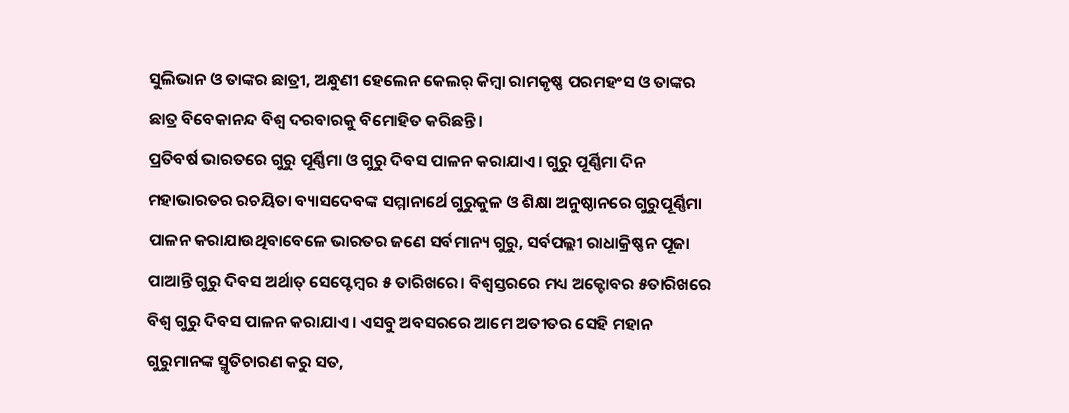ସୁଲିଭାନ ଓ ତାଙ୍କର ଛାତ୍ରୀ, ଅନ୍ଧୁଣୀ ହେଲେନ କେଲର୍‌ କିମ୍ବା ରାମକୃଷ୍ଣ ପରମହଂସ ଓ ତାଙ୍କର ଛାତ୍ର ବିବେକାନନ୍ଦ ବିଶ୍ୱ ଦରବାରକୁ ବିମୋହିତ କରିଛନ୍ତି।
ପ୍ରତିବର୍ଷ ଭାରତରେ ଗୁରୁ ପୂର୍ଣ୍ଣିମା ଓ ଗୁରୁ ଦିବସ ପାଳନ କରାଯାଏ। ଗୁରୁ ପୂର୍ଣ୍ଣିମା ଦିନ ମହାଭାରତର ରଚୟିତା ବ୍ୟାସଦେବଙ୍କ ସମ୍ମାନାର୍ଥେ ଗୁରୁକୁଳ ଓ ଶିକ୍ଷା ଅନୁଷ୍ଠାନରେ ଗୁରୁପୂର୍ଣ୍ଣିମା ପାଳନ କରାଯାଉଥିବାବେଳେ ଭାରତର ଜଣେ ସର୍ବମାନ୍ୟ ଗୁରୁ, ସର୍ବପଲ୍ଲୀ ରାଧାକ୍ରିଷ୍ଣନ ପୂଜା ପାଆନ୍ତି ଗୁରୁ ଦିବସ ଅର୍ଥାତ୍‌ ସେପ୍ଟେମ୍ବର ୫ ତାରିଖରେ। ବିଶ୍ୱସ୍ତରରେ ମଧ୍ୟ ଅକ୍ଟୋବର ୫ତାରିଖରେ ବିଶ୍ୱ ଗୁରୁ ଦିବସ ପାଳନ କରାଯାଏ। ଏସବୁ ଅବସରରେ ଆମେ ଅତୀତର ସେହି ମହାନ ଗୁରୁମାନଙ୍କ ସ୍ମୃତିଚାରଣ କରୁ ସତ,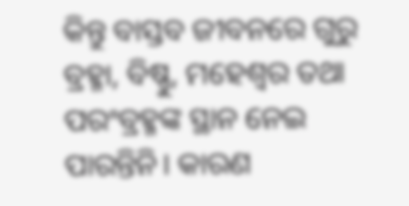କିନ୍ତୁ ବାସ୍ତବ ଜୀବନରେ ଗୁରୁ ବ୍ରହ୍ମା, ବିଷ୍ଣୁ, ମହେଶ୍ୱର ତଥା ପରଂବ୍ରହ୍ମଙ୍କ ସ୍ଥାନ ନେଇ ପାରନ୍ତିନି। କାରଣ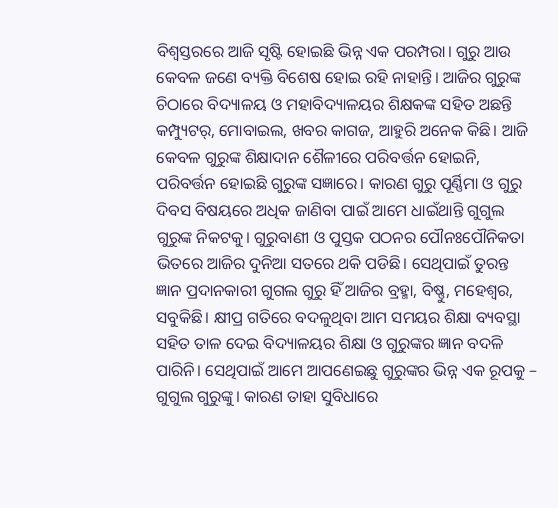ବିଶ୍ୱସ୍ତରରେ ଆଜି ସୃଷ୍ଟି ହୋଇଛି ଭିନ୍ନ ଏକ ପରମ୍ପରା। ଗୁରୁ ଆଉ କେବଳ ଜଣେ ବ୍ୟକ୍ତି ବିଶେଷ ହୋଇ ରହି ନାହାନ୍ତି। ଆଜିର ଗୁରୁଙ୍କ ଚିଠାରେ ବିଦ୍ୟାଳୟ ଓ ମହାବିଦ୍ୟାଳୟର ଶିକ୍ଷକଙ୍କ ସହିତ ଅଛନ୍ତି କମ୍ପ୍ୟୁଟର୍‌, ମୋବାଇଲ, ଖବର କାଗଜ, ଆହୁରି ଅନେକ କିଛି। ଆଜି କେବଳ ଗୁରୁଙ୍କ ଶିକ୍ଷାଦାନ ଶୈଳୀରେ ପରିବର୍ତ୍ତନ ହୋଇନି, ପରିବର୍ତ୍ତନ ହୋଇଛି ଗୁରୁଙ୍କ ସଜ୍ଞାରେ। କାରଣ ଗୁରୁ ପୂର୍ଣ୍ଣିମା ଓ ଗୁରୁ ଦିବସ ବିଷୟରେ ଅଧିକ ଜାଣିବା ପାଇଁ ଆମେ ଧାଇଁଥାନ୍ତି ଗୁଗୁଲ ଗୁରୁଙ୍କ ନିକଟକୁ। ଗୁରୁବାଣୀ ଓ ପୁସ୍ତକ ପଠନର ପୌନଃପୌନିକତା ଭିତରେ ଆଜିର ଦୁନିଆ ସତରେ ଥକି ପଡିଛି। ସେଥିପାଇଁ ତୁରନ୍ତ ଜ୍ଞାନ ପ୍ରଦାନକାରୀ ଗୁଗଲ ଗୁରୁ ହିଁ ଆଜିର ବ୍ରହ୍ମା, ବିଷ୍ଣୁ, ମହେଶ୍ୱର, ସବୁକିଛି। କ୍ଷୀପ୍ର ଗତିରେ ବଦଳୁଥିବା ଆମ ସମୟର ଶିକ୍ଷା ବ୍ୟବସ୍ଥା ସହିତ ତାଳ ଦେଇ ବିଦ୍ୟାଳୟର ଶିକ୍ଷା ଓ ଗୁରୁଙ୍କର ଜ୍ଞାନ ବଦଳି ପାରିନି। ସେଥିପାଇଁ ଆମେ ଆପଣେଇଛୁ ଗୁରୁଙ୍କର ଭିନ୍ନ ଏକ ରୂପକୁ – ଗୁଗୁଲ ଗୁରୁଙ୍କୁ। କାରଣ ତାହା ସୁବିଧାରେ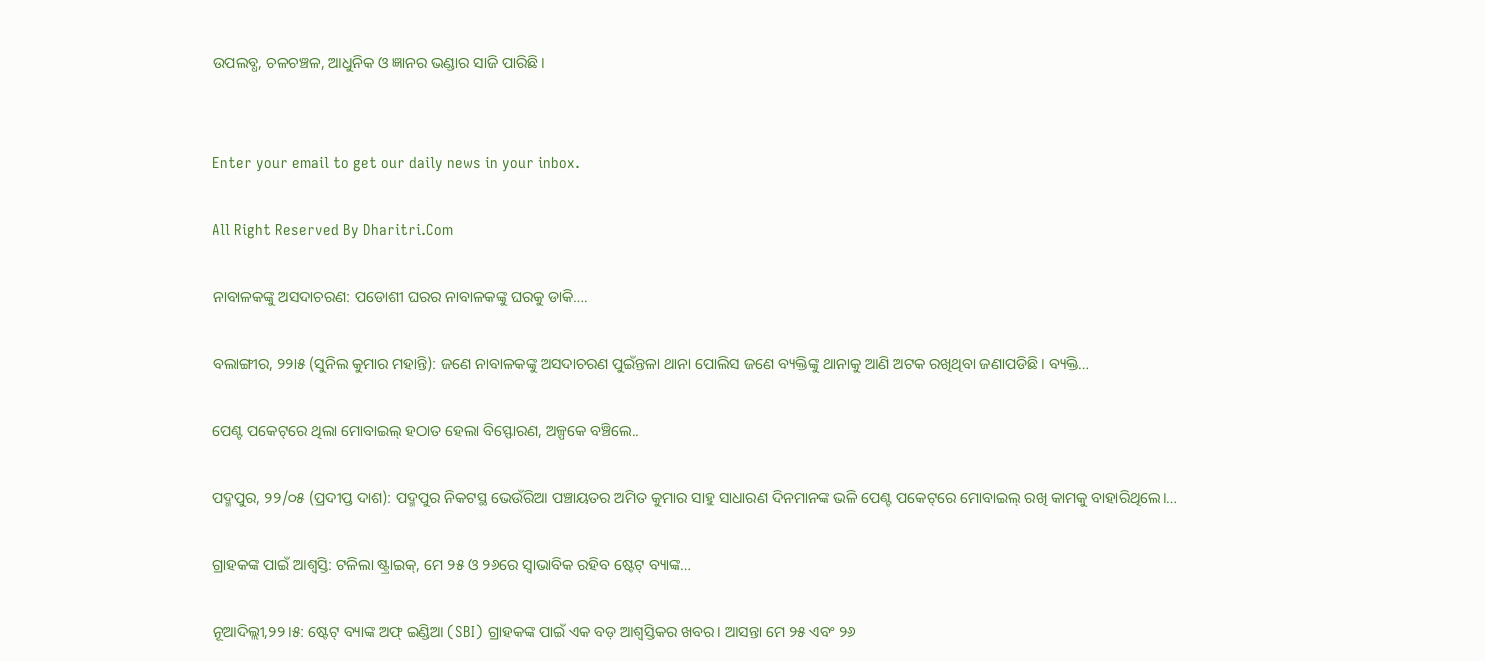ଉପଲବ୍ଧ, ଚଳଚଞ୍ଚଳ, ଆଧୁନିକ ଓ ଜ୍ଞାନର ଭଣ୍ଡାର ସାଜି ପାରିଛି।


Enter your email to get our daily news in your inbox.

All Right Reserved By Dharitri.Com

ନାବାଳକଙ୍କୁ ଅସଦାଚରଣ: ପଡୋଶୀ ଘରର ନାବାଳକଙ୍କୁ ଘରକୁ ଡାକି….

ବଲାଙ୍ଗୀର, ୨୨ା୫ (ସୁନିଲ କୁମାର ମହାନ୍ତି): ଜଣେ ନାବାଳକଙ୍କୁ ଅସଦାଚରଣ ପୁଇଁନ୍ତଳା ଥାନା ପୋଲିସ ଜଣେ ବ୍ୟକ୍ତିଙ୍କୁ ଥାନାକୁ ଆଣି ଅଟକ ରଖିଥିବା ଜଣାପଡିଛି। ବ୍ୟକ୍ତି…

ପେଣ୍ଟ ପକେଟ୍‌ରେ ଥିଲା ମୋବାଇଲ୍ ହଠାତ ହେଲା ବିସ୍ଫୋରଣ, ଅଳ୍ପକେ ବଞ୍ଚିଲେ..

ପଦ୍ମପୁର, ୨୨/୦୫ (ପ୍ରଦୀପ୍ତ ଦାଶ): ପଦ୍ମପୁର ନିକଟସ୍ଥ ଭେଉଁରିଆ ପଞ୍ଚାୟତର ଅମିତ କୁମାର ସାହୁ ସାଧାରଣ ଦିନମାନଙ୍କ ଭଳି ପେଣ୍ଟ ପକେଟ୍‌ରେ ମୋବାଇଲ୍ ରଖି କାମକୁ ବାହାରିଥିଲେ।…

ଗ୍ରାହକଙ୍କ ପାଇଁ ଆଶ୍ଵସ୍ତି: ଟଳିଲା ଷ୍ଟ୍ରାଇକ୍, ମେ ୨୫ ଓ ୨୬ରେ ସ୍ଵାଭାବିକ ରହିବ ଷ୍ଟେଟ୍ ବ୍ୟାଙ୍କ…

ନୂଆଦିଲ୍ଲୀ,୨୨।୫: ଷ୍ଟେଟ୍ ବ୍ୟାଙ୍କ ଅଫ୍ ଇଣ୍ଡିଆ (SBI) ଗ୍ରାହକଙ୍କ ପାଇଁ ଏକ ବଡ଼ ଆଶ୍ଵସ୍ତିକର ଖବର। ଆସନ୍ତା ମେ ୨୫ ଏବଂ ୨୬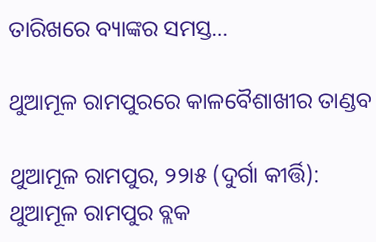ତାରିଖରେ ବ୍ୟାଙ୍କର ସମସ୍ତ…

ଥୁଆମୂଳ ରାମପୁରରେ କାଳବୈଶାଖୀର ତାଣ୍ଡବ

ଥୁଆମୂଳ ରାମପୁର, ୨୨ା୫ (ଦୁର୍ଗା କୀର୍ତ୍ତି): ଥୁଆମୂଳ ରାମପୁର ବ୍ଲକ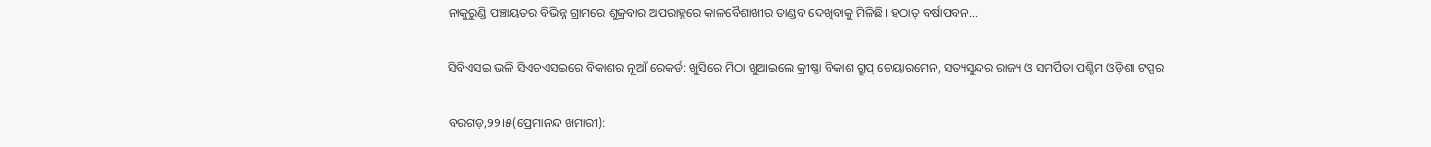ନାକୁରୁଣ୍ଡି ପଞ୍ଚାୟତର ବିଭିନ୍ନ ଗ୍ରାମରେ ଶୁକ୍ରବାର ଅପରାହ୍ନରେ କାଳବୈଶାଖୀର ତାଣ୍ଡବ ଦେଖିବାକୁ ମିଳିଛି। ହଠାତ୍‌ ବର୍ଷାପବନ…

ସିବିଏସଇ ଭଳି ସିଏଚଏସଇରେ ବିକାଶର ନୂଆଁ ରେକର୍ଡ: ଖୁସିରେ ମିଠା ଖୁଆଇଲେ କ୍ରୀଷ୍ଣା ବିକାଶ ଗ୍ରୁପ୍ ଚେୟାରମେନ, ସତ୍ୟସୁନ୍ଦର ରାଜ୍ୟ ଓ ସମର୍ପିତା ପଶ୍ଚିମ ଓଡ଼ିଶା ଟପ୍ପର

ବରଗଡ଼,୨୨।୫(ପ୍ରେମାନନ୍ଦ ଖମାରୀ):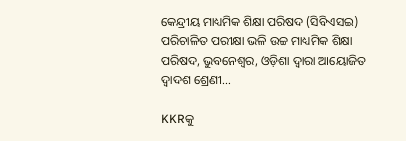କେନ୍ଦ୍ରୀୟ ମାଧ୍ୟମିକ ଶିକ୍ଷା ପରିଷଦ (ସିବିଏସଇ) ପରିଚାଳିତ ପରୀକ୍ଷା ଭଳି ଉଚ୍ଚ ମାଧ୍ୟମିକ ଶିକ୍ଷା ପରିଷଦ, ଭୁବନେଶ୍ୱର, ଓଡ଼ିଶା ଦ୍ଵାରା ଆୟୋଜିତ ଦ୍ଵାଦଶ ଶ୍ରେଣୀ…

KKRକୁ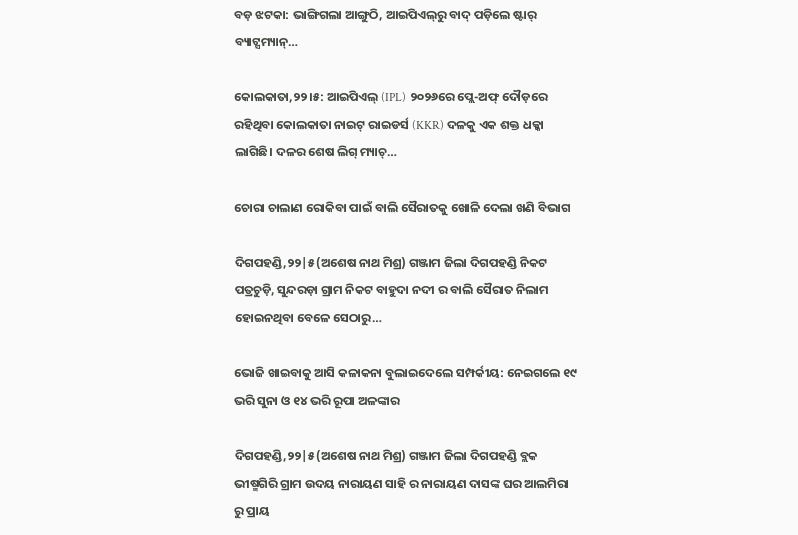ବଡ଼ ଝଟକା: ଭାଙ୍ଗିଗଲା ଆଙ୍ଗୁଠି, ଆଇପିଏଲ୍‌ରୁ ବାଦ୍ ପଡ଼ିଲେ ଷ୍ଟାର୍ ବ୍ୟାଟ୍ସମ୍ୟାନ୍…

କୋଲକାତା,୨୨।୫: ଆଇପିଏଲ୍ (IPL) ୨୦୨୬ରେ ପ୍ଲେ-ଅଫ୍ ଦୌଡ଼ରେ ରହିଥିବା କୋଲକାତା ନାଇଟ୍ ରାଇଡର୍ସ (KKR) ଦଳକୁ ଏକ ଶକ୍ତ ଧକ୍କା ଲାଗିଛି। ଦଳର ଶେଷ ଲିଗ୍ ମ୍ୟାଚ୍…

ଚୋରା ଚାଲାଣ ରୋକିବା ପାଇଁ ବାଲି ସୈରାତକୁ ଖୋଳି ଦେଲା ଖଣି ବିଭାଗ

ଦିଗପହଣ୍ଡି,୨୨|୫(ଅଶେଷ ନାଥ ମିଶ୍ର) ଗଞ୍ଜାମ ଜିଲା ଦିଗପହଣ୍ଡି ନିକଟ ପତ୍ରଚୁଡ଼ି, ସୁନ୍ଦରଡ଼ା ଗ୍ରାମ ନିକଟ ବାହୁଦା ନଦୀ ର ବାଲି ସୈରାତ ନିଲାମ ହୋଇନଥିବା ବେଳେ ସେଠାରୁ…

ଭୋଜି ଖାଇବାକୁ ଆସି କଳାକନା ବୁଲାଇଦେଲେ ସମ୍ପର୍କୀୟ: ନେଇଗଲେ ୧୯ ଭରି ସୁନା ଓ ୧୪ ଭରି ରୂପା ଅଳଙ୍କାର

ଦିଗପହଣ୍ଡି,୨୨|୫(ଅଶେଷ ନାଥ ମିଶ୍ର) ଗଞ୍ଜାମ ଜିଲା ଦିଗପହଣ୍ଡି ବ୍ଲକ ଭୀଷ୍ମଗିରି ଗ୍ରାମ ଉଦୟ ନାରାୟଣ ସାହି ର ନାରାୟଣ ଦାସଙ୍କ ଘର ଆଲମିରା ରୁ ପ୍ରାୟ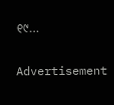୧୯…

Advertisement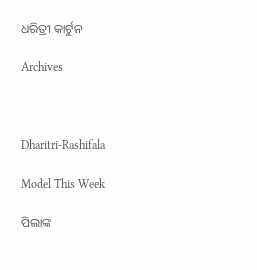ଧରିତ୍ରୀ କାର୍ଟୁନ

Archives



Dharitri-Rashifala

Model This Week

ପିଲାଙ୍କ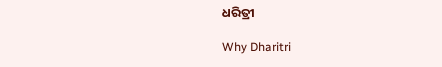ଧରିତ୍ରୀ

Why Dharitri